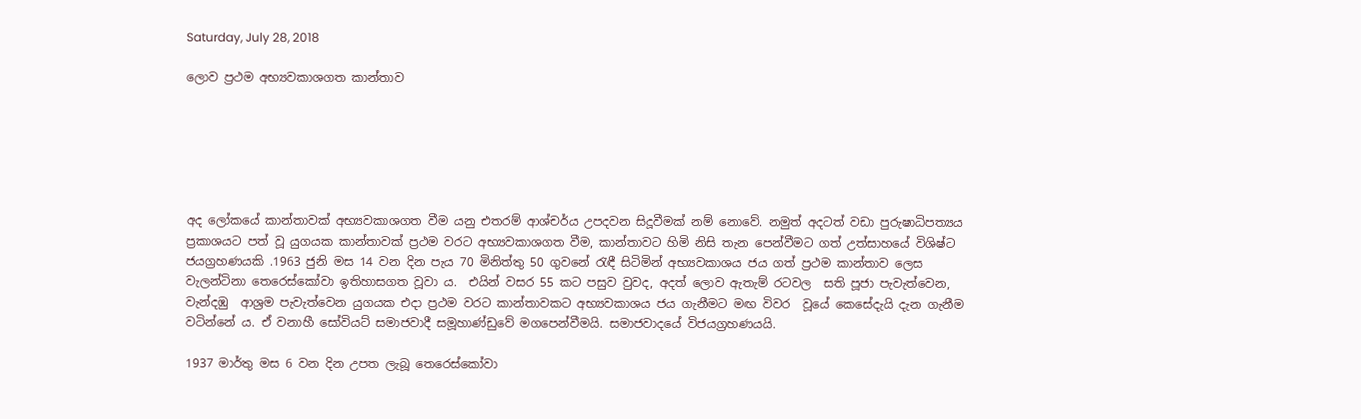Saturday, July 28, 2018

ලොව ප්‍රථම අභ්‍යවකාශගත කාන්තාව






අද ලෝකයේ කාන්තාවක් අභ්‍යවකාශගත වීම යනු එතරම් ආශ්චර්ය උපදවන සිදූවීමක් නම් නොවේ. නමුත් අදටත් වඩා පුරුෂාධිපත්‍යය ප්‍රකාශයට පත් වූ යුගයක කාන්තාවක් ප්‍රථම වරට අභ්‍යවකාශගත වීම, කාන්තාවට හිමි නිසි තැන පෙන්වීමට ගත් උත්සාහයේ විශිෂ්ට ජයග්‍රහණයකි .1963 ජුනි මස 14 වන දින පැය 70 මිනිත්තු 50 ගුවනේ රැඳී සිටිමින් අභ්‍යවකාශය ජය ගත් ප්‍රථම කාන්තාව ලෙස වැලන්ටිනා තෙරෙස්කෝවා ඉතිහාසගත වූවා ය.  එයින් වසර 55 කට පසුව වුවද, අදත් ලොව ඇතැම් රටවල  සති පූජා පැවැත්වෙන, වැන්දඹු  ආශ්‍රම පැවැත්වෙන යුගයක එදා ප්‍රථම වරට කාන්තාවකට අභ්‍යවකාශය ජය ගැනීමට මඟ විවර  වූයේ කෙසේදැයි දැන ගැනීම වටින්නේ ය. ඒ වනාහී සෝවියට් සමාජවාදී සමූහාණ්ඩුවේ මගපෙන්වීමයි. සමාජවාදයේ විජයග්‍රහණයයි.

1937 මාර්තු මස 6 වන දින උපත ලැබූ තෙරෙස්කෝවා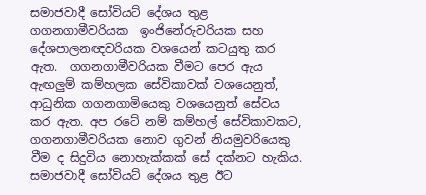සමාජවාදී සෝවියට් දේශය තුළ ගගනගාමීවරියක  ඉංජිනේරුවරියක සහ දේශපාලනඥවරියක වශයෙන් කටයුතු කර ඇත.  ගගනගාමීවරියක වීමට පෙර ඇය ඇඟලුම් කම්හලක සේවිකාවක් වශයෙනුත්,  ආධුනික ගගනගාමියෙකු වශයෙනුත් සේවය කර ඇත. අප රටේ නම් කම්හල් සේවිකාවකට, ගගනගාමීවරියක නොව ගුවන් නියමුවරියෙකු වීම ද සිදුවිය නොහැක්කක් සේ දක්නට හැකිය. සමාජවාදී සෝවියට් දේශය තුළ ඊට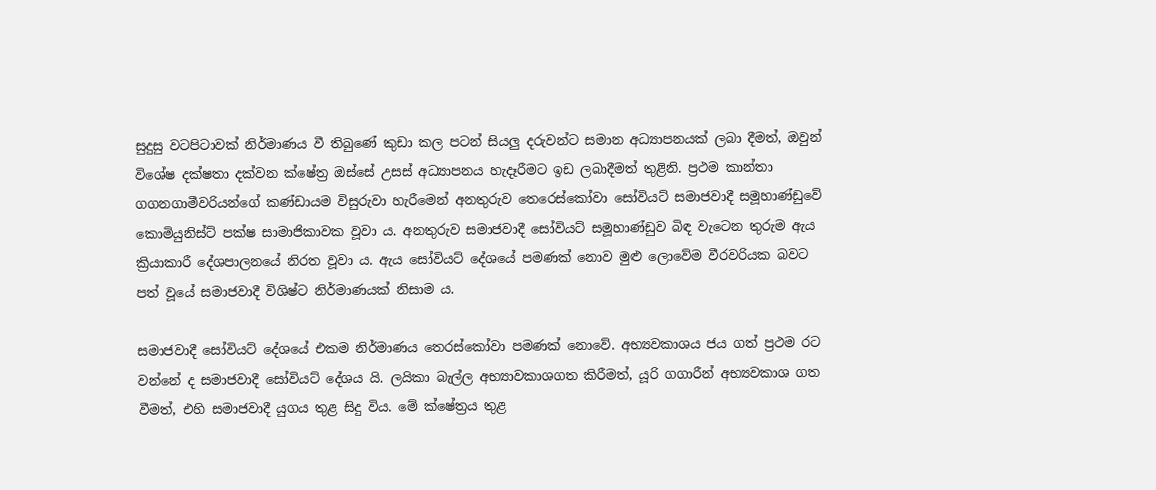සුදුසු වටපිටාවක් නිර්මාණය වී තිබුණේ කුඩා කල පටන් සියලු දරුවන්ට සමාන අධ්‍යාපනයක් ලබා දීමත්, ඔවුන් විශේෂ දක්ෂතා දක්වන ක්ෂේත්‍ර ඔස්සේ උසස් අධ්‍යාපනය හැදෑරීමට ඉඩ ලබාදීමත් තුළිනි. ප්‍රථම කාන්තා ගගනගාමීවරියන්ගේ කණ්ඩායම විසුරුවා හැරීමෙන් අනතුරුව තෙරෙස්කෝවා සෝවියට් සමාජවාදී සමූහාණ්ඩුවේ කොමියුනිස්ට් පක්ෂ සාමාජිකාවක වූවා ය. අනතුරුව සමාජවාදී සෝවියට් සමූහාණ්ඩුව බිඳ වැටෙන තුරුම ඇය ක්‍රියාකාරී දේශපාලනයේ නිරත වූවා ය. ඇය සෝවියට් දේශයේ පමණක් නොව මුළු ලොවේම වීරවරියක බවට පත් වූයේ සමාජවාදී විශිෂ්ට නිර්මාණයක් නිසාම ය.

සමාජවාදී සෝවියට් දේශයේ එකම නිර්මාණය තෙරස්කෝවා පමණක් නොවේ. අභ්‍යවකාශය ජය ගත් ප්‍රථම රට වන්නේ ද සමාජවාදී සෝවියට් දේශය යි. ලයිකා බැල්ල අභ්‍යාවකාශගත කිරීමත්, යූරි ගගාරීන් අභ්‍යවකාශ ගත වීමත්, එහි සමාජවාදී යුගය තුළ සිදු විය. මේ ක්ෂේත්‍රය තුළ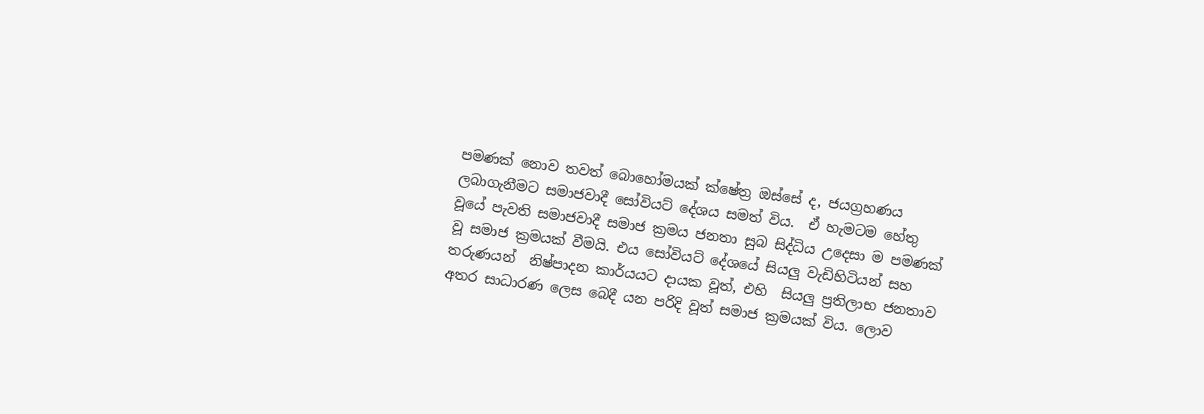පමණක් නොව තවත් බොහෝමයක් ක්ෂේත්‍ර ඔස්සේ ද, ජයග්‍රහණය ලබාගැනීමට සමාජවාදී සෝවියට් දේශය සමත් විය.  ඒ හැමටම හේතු වූයේ පැවති සමාජවාදී සමාජ ක්‍රමය ජනතා සුබ සිද්ධිය උදෙසා ම පමණක් වූ සමාජ ක්‍රමයක් වීමයි. එය සෝවියට් දේශයේ සියලු වැඩිහිටියන් සහ තරුණයන්  නිෂ්පාදන කාර්යයට දායක වූත්, එහි  සියලු ප්‍රතිලාභ ජනතාව අතර සාධාරණ ලෙස බෙදී යන පරිදි වූත් සමාජ ක්‍රමයක් විය. ලොව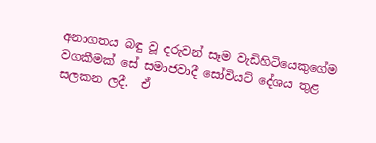අනාගතය බඳු වූ දරුවන් සෑම වැඩිහිටියෙකුගේම වගකීමක් සේ සමාජවාදී සෝවියට් දේශය තුළ සලකන ලදී.  ඒ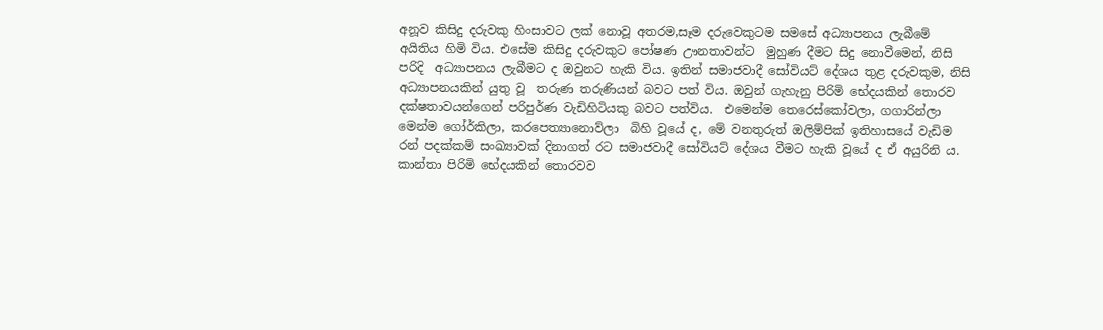අනූව කිසිදු දරුවකු හිංසාවට ලක් නොවූ අතරම,සෑම දරුවෙකුටම සමසේ අධ්‍යාපනය ලැබීමේ අයිතිය හිමි විය. එසේම කිසිදු දරුවකුට පෝෂණ ඌනතාවන්ට  මුහුණ දීමට සිදු නොවීමෙන්, නිසි පරිදි  අධ්‍යාපනය ලැබීමට ද ඔවුනට හැකි විය. ඉතින් සමාජවාදී සෝවියට් දේශය තුළ දරුවකුම, නිසි අධ්‍යාපනයකින් යුතු වූ  තරුණ තරුණියන් බවට පත් විය. ඔවුන් ගැහැනු පිරිමි භේදයකින් තොරව දක්ෂතාවයන්ගෙන් පරිපුර්ණ වැඩිහිටියකු බවට පත්විය.  එමෙන්ම තෙරෙස්කෝවලා, ගගාරින්ලා මෙන්ම ගෝර්කිලා, කරපෙත්‍යානොව්ලා  බිහි වූයේ ද, මේ වනතුරුත් ඔලිම්පික් ඉතිහාසයේ වැඩිම රන් පදක්කම් සංඛ්‍යාවක් දිනාගත් රට සමාජවාදී සෝවියට් දේශය වීමට හැකි වූයේ ද ඒ අයුරිනි ය. කාන්තා පිරිමි භේදයකින් තොරවව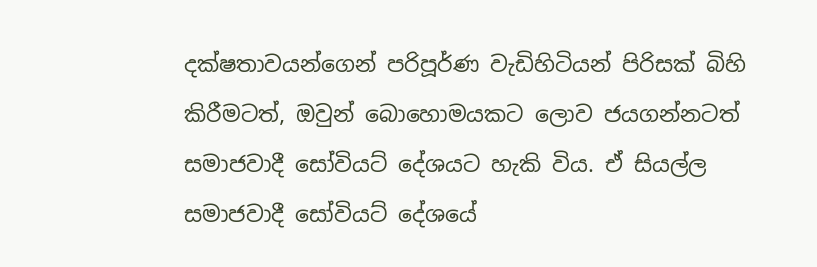දක්ෂතාවයන්ගෙන් පරිපූර්ණ වැඩිහිටියන් පිරිසක් බිහි කිරීමටත්, ඔවුන් බොහොමයකට ලොව ජයගන්නටත් සමාජවාදී සෝවියට් දේශයට හැකි විය. ඒ සියල්ල සමාජවාදී සෝවියට් දේශයේ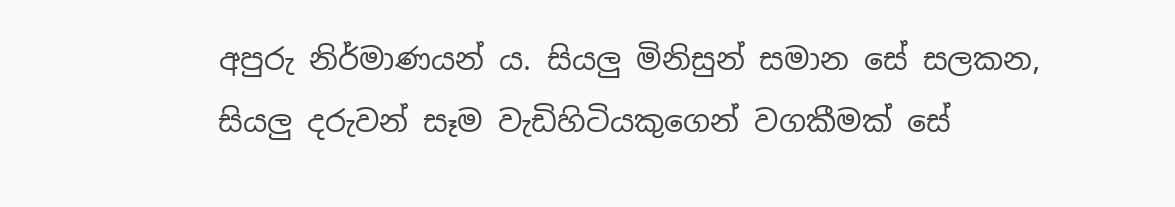අපුරු නිර්මාණයන් ය. සියලු මිනිසුන් සමාන සේ සලකන, සියලු දරුවන් සෑම වැඩිහිටියකුගෙන් වගකීමක් සේ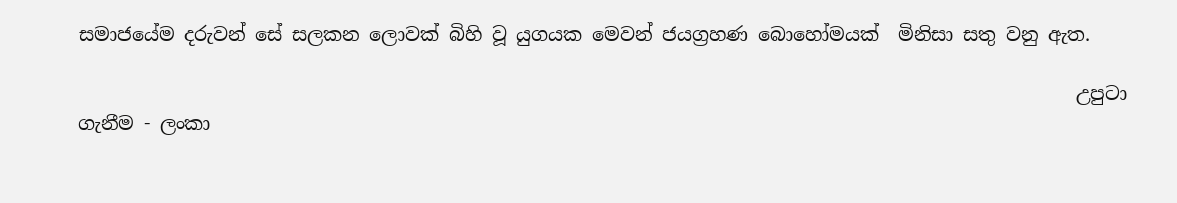සමාජයේම දරුවන් සේ සලකන ලොවක් බිහි වූ යුගයක මෙවන් ජයග්‍රහණ බොහෝමයක්  මිනිසා සතු වනු ඇත.

                                                                                                         උපුටා ගැනීම - ලංකා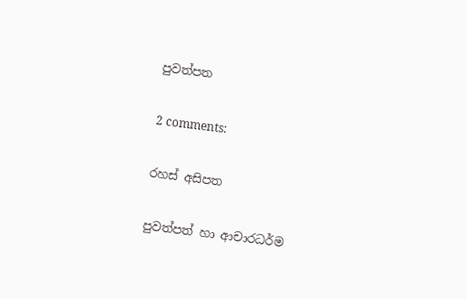පුවත්පත

2 comments:

රහස් අසිපත

පුවත්පත් හා ආචාරධර්ම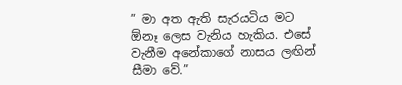” මා අත ඇති සැරයටිය මට  ඕනෑ ලෙස වැනිය හැකිය. එසේ වැනීම අනේකාගේ නාසය ලඟින් සීමා වේ.”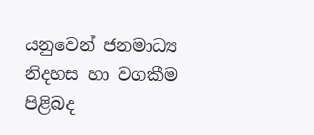යනුවෙන් ජනමාධ්‍ය නිදහස හා වගකීම පිළිබද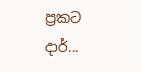ප්‍රකට දාර්...